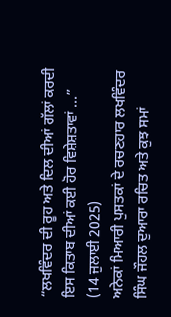“ਲਖਵਿੰਦਰ ਦੀ ਰੂਹ ਅਤੇ ਦਿਲ ਦੀਆਂ ਗੱਲਾਂ ਕਰਦੀ ਇਸ ਕਿਤਾਬ ਦੀਆਂ ਕਈ ਹੋਰ ਵਿਸ਼ੇਸ਼ਤਾਵਾਂ ...”
(14 ਜੁਲਾਈ 2025)
ਅਨੇਕਾਂ ਮਿਆਰੀ ਪੁਸਤਕਾਂ ਦੇ ਰਚਣਹਾਰ ਲਖਵਿੰਦਰ ਸਿੰਘ ਜੌਹਲ ਦੁਆਰਾ ਰਚਿਤ ਅਤੇ ਕੁਝ ਸਮਾਂ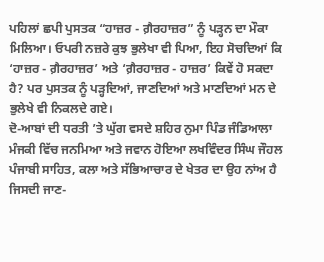ਪਹਿਲਾਂ ਛਪੀ ਪੁਸਤਕ “ਹਾਜ਼ਰ - ਗ਼ੈਰਹਾਜ਼ਰ” ਨੂੰ ਪੜ੍ਹਨ ਦਾ ਮੌਕਾ ਮਿਲਿਆ। ਓਪਰੀ ਨਜ਼ਰੇ ਕੁਝ ਭੁਲੇਖਾ ਵੀ ਪਿਆ, ਇਹ ਸੋਚਦਿਆਂ ਕਿ ‘ਹਾਜ਼ਰ - ਗ਼ੈਰਹਾਜ਼ਰ’ ਅਤੇ ‘ਗ਼ੈਰਹਾਜ਼ਰ - ਹਾਜ਼ਰ’ ਕਿਵੇਂ ਹੋ ਸਕਦਾ ਹੈ? ਪਰ ਪੁਸਤਕ ਨੂੰ ਪੜ੍ਹਦਿਆਂ, ਜਾਣਦਿਆਂ ਅਤੇ ਮਾਣਦਿਆਂ ਮਨ ਦੇ ਭੁਲੇਖੇ ਵੀ ਨਿਕਲਦੇ ਗਏ।
ਦੋ-ਆਬਾਂ ਦੀ ਧਰਤੀ ’ਤੇ ਘੁੱਗ ਵਸਦੇ ਸ਼ਹਿਰ ਨੁਮਾ ਪਿੰਡ ਜੰਡਿਆਲਾ ਮੰਜਕੀ ਵਿੱਚ ਜਨਮਿਆ ਅਤੇ ਜਵਾਨ ਹੋਇਆ ਲਖਵਿੰਦਰ ਸਿੰਘ ਜੌਹਲ ਪੰਜਾਬੀ ਸਾਹਿਤ, ਕਲਾ ਅਤੇ ਸੱਭਿਆਚਾਰ ਦੇ ਖੇਤਰ ਦਾ ਉਹ ਨਾਂਅ ਹੈ ਜਿਸਦੀ ਜਾਣ-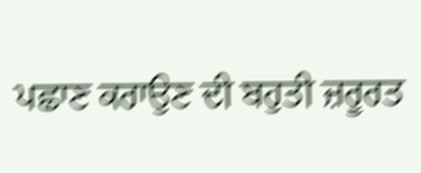ਪਛਾਣ ਕਰਾਉਣ ਦੀ ਬਹੁਤੀ ਜ਼ਰੂਰਤ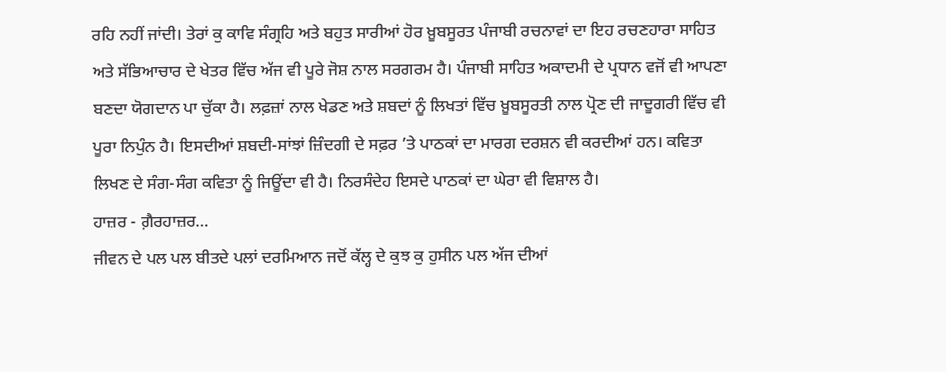ਰਹਿ ਨਹੀਂ ਜਾਂਦੀ। ਤੇਰਾਂ ਕੁ ਕਾਵਿ ਸੰਗ੍ਰਹਿ ਅਤੇ ਬਹੁਤ ਸਾਰੀਆਂ ਹੋਰ ਖ਼ੂਬਸੂਰਤ ਪੰਜਾਬੀ ਰਚਨਾਵਾਂ ਦਾ ਇਹ ਰਚਣਹਾਰਾ ਸਾਹਿਤ ਅਤੇ ਸੱਭਿਆਚਾਰ ਦੇ ਖੇਤਰ ਵਿੱਚ ਅੱਜ ਵੀ ਪੂਰੇ ਜੋਸ਼ ਨਾਲ ਸਰਗਰਮ ਹੈ। ਪੰਜਾਬੀ ਸਾਹਿਤ ਅਕਾਦਮੀ ਦੇ ਪ੍ਰਧਾਨ ਵਜੋਂ ਵੀ ਆਪਣਾ ਬਣਦਾ ਯੋਗਦਾਨ ਪਾ ਚੁੱਕਾ ਹੈ। ਲਫ਼ਜ਼ਾਂ ਨਾਲ ਖੇਡਣ ਅਤੇ ਸ਼ਬਦਾਂ ਨੂੰ ਲਿਖਤਾਂ ਵਿੱਚ ਖ਼ੂਬਸੂਰਤੀ ਨਾਲ ਪ੍ਰੋਣ ਦੀ ਜਾਦੂਗਰੀ ਵਿੱਚ ਵੀ ਪੂਰਾ ਨਿਪੁੰਨ ਹੈ। ਇਸਦੀਆਂ ਸ਼ਬਦੀ-ਸਾਂਝਾਂ ਜ਼ਿੰਦਗੀ ਦੇ ਸਫ਼ਰ ’ਤੇ ਪਾਠਕਾਂ ਦਾ ਮਾਰਗ ਦਰਸ਼ਨ ਵੀ ਕਰਦੀਆਂ ਹਨ। ਕਵਿਤਾ ਲਿਖਣ ਦੇ ਸੰਗ-ਸੰਗ ਕਵਿਤਾ ਨੂੰ ਜਿਊਂਦਾ ਵੀ ਹੈ। ਨਿਰਸੰਦੇਹ ਇਸਦੇ ਪਾਠਕਾਂ ਦਾ ਘੇਰਾ ਵੀ ਵਿਸ਼ਾਲ ਹੈ।
ਹਾਜ਼ਰ - ਗ਼ੈਰਹਾਜ਼ਰ…
ਜੀਵਨ ਦੇ ਪਲ ਪਲ ਬੀਤਦੇ ਪਲਾਂ ਦਰਮਿਆਨ ਜਦੋਂ ਕੱਲ੍ਹ ਦੇ ਕੁਝ ਕੁ ਹੁਸੀਨ ਪਲ ਅੱਜ ਦੀਆਂ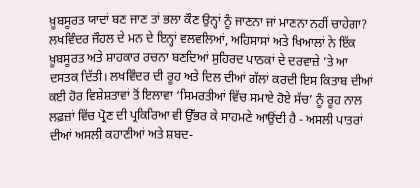ਖ਼ੂਬਸੂਰਤ ਯਾਦਾਂ ਬਣ ਜਾਣ ਤਾਂ ਭਲਾ ਕੌਣ ਉਨ੍ਹਾਂ ਨੂੰ ਜਾਣਨਾ ਜਾਂ ਮਾਣਨਾ ਨਹੀਂ ਚਾਹੇਗਾ? ਲਖਵਿੰਦਰ ਜੌਹਲ ਦੇ ਮਨ ਦੇ ਇਨ੍ਹਾਂ ਵਲਵਲਿਆਂ, ਅਹਿਸਾਸਾਂ ਅਤੇ ਖਿਆਲਾਂ ਨੇ ਇੱਕ ਖ਼ੂਬਸੂਰਤ ਅਤੇ ਸ਼ਾਹਕਾਰ ਰਚਨਾ ਬਣਦਿਆਂ ਸੁਹਿਰਦ ਪਾਠਕਾਂ ਦੇ ਦਰਵਾਜ਼ੇ ’ਤੇ ਆ ਦਸਤਕ ਦਿੱਤੀ। ਲਖਵਿੰਦਰ ਦੀ ਰੂਹ ਅਤੇ ਦਿਲ ਦੀਆਂ ਗੱਲਾਂ ਕਰਦੀ ਇਸ ਕਿਤਾਬ ਦੀਆਂ ਕਈ ਹੋਰ ਵਿਸ਼ੇਸ਼ਤਾਵਾਂ ਤੋਂ ਇਲਾਵਾ ‘ਸਿਮਰਤੀਆਂ ਵਿੱਚ ਸਮਾਏ ਹੋਏ ਸੱਚ’ ਨੂੰ ਰੂਹ ਨਾਲ ਲਫ਼ਜ਼ਾਂ ਵਿੱਚ ਪ੍ਰੋਣ ਦੀ ਪ੍ਰਕਿਰਿਆ ਵੀ ਉੱਭਰ ਕੇ ਸਾਹਮਣੇ ਆਉਂਦੀ ਹੈ - ਅਸਲੀ ਪਾਤਰਾਂ ਦੀਆਂ ਅਸਲੀ ਕਹਾਣੀਆਂ ਅਤੇ ਸ਼ਬਦ-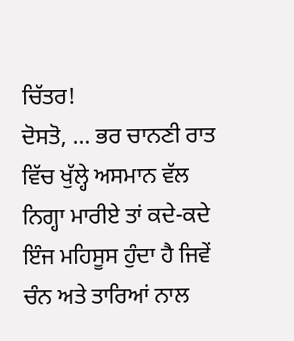ਚਿੱਤਰ!
ਦੋਸਤੋ, … ਭਰ ਚਾਨਣੀ ਰਾਤ ਵਿੱਚ ਖੁੱਲ੍ਹੇ ਅਸਮਾਨ ਵੱਲ ਨਿਗ੍ਹਾ ਮਾਰੀਏ ਤਾਂ ਕਦੇ-ਕਦੇ ਇੰਜ ਮਹਿਸੂਸ ਹੁੰਦਾ ਹੈ ਜਿਵੇਂ ਚੰਨ ਅਤੇ ਤਾਰਿਆਂ ਨਾਲ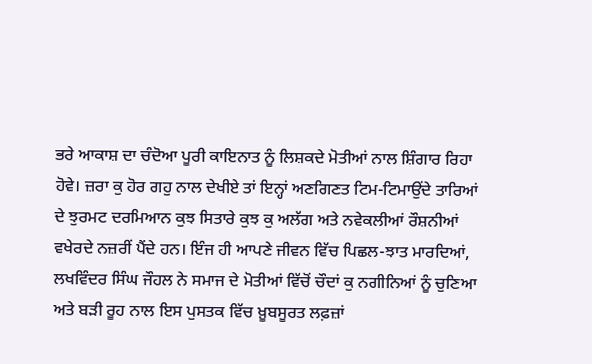ਭਰੇ ਆਕਾਸ਼ ਦਾ ਚੰਦੋਆ ਪੂਰੀ ਕਾਇਨਾਤ ਨੂੰ ਲਿਸ਼ਕਦੇ ਮੋਤੀਆਂ ਨਾਲ ਸ਼ਿੰਗਾਰ ਰਿਹਾ ਹੋਵੇ। ਜ਼ਰਾ ਕੁ ਹੋਰ ਗਹੁ ਨਾਲ ਦੇਖੀਏ ਤਾਂ ਇਨ੍ਹਾਂ ਅਣਗਿਣਤ ਟਿਮ-ਟਿਮਾਉਂਦੇ ਤਾਰਿਆਂ ਦੇ ਝੁਰਮਟ ਦਰਮਿਆਨ ਕੁਝ ਸਿਤਾਰੇ ਕੁਝ ਕੁ ਅਲੱਗ ਅਤੇ ਨਵੇਕਲੀਆਂ ਰੌਸ਼ਨੀਆਂ ਵਖੇਰਦੇ ਨਜ਼ਰੀਂ ਪੈਂਦੇ ਹਨ। ਇੰਜ ਹੀ ਆਪਣੇ ਜੀਵਨ ਵਿੱਚ ਪਿਛਲ-ਝਾਤ ਮਾਰਦਿਆਂ, ਲਖਵਿੰਦਰ ਸਿੰਘ ਜੌਹਲ ਨੇ ਸਮਾਜ ਦੇ ਮੋਤੀਆਂ ਵਿੱਚੋਂ ਚੌਦਾਂ ਕੁ ਨਗੀਨਿਆਂ ਨੂੰ ਚੁਣਿਆ ਅਤੇ ਬੜੀ ਰੂਹ ਨਾਲ ਇਸ ਪੁਸਤਕ ਵਿੱਚ ਖ਼ੂਬਸੂਰਤ ਲਫ਼ਜ਼ਾਂ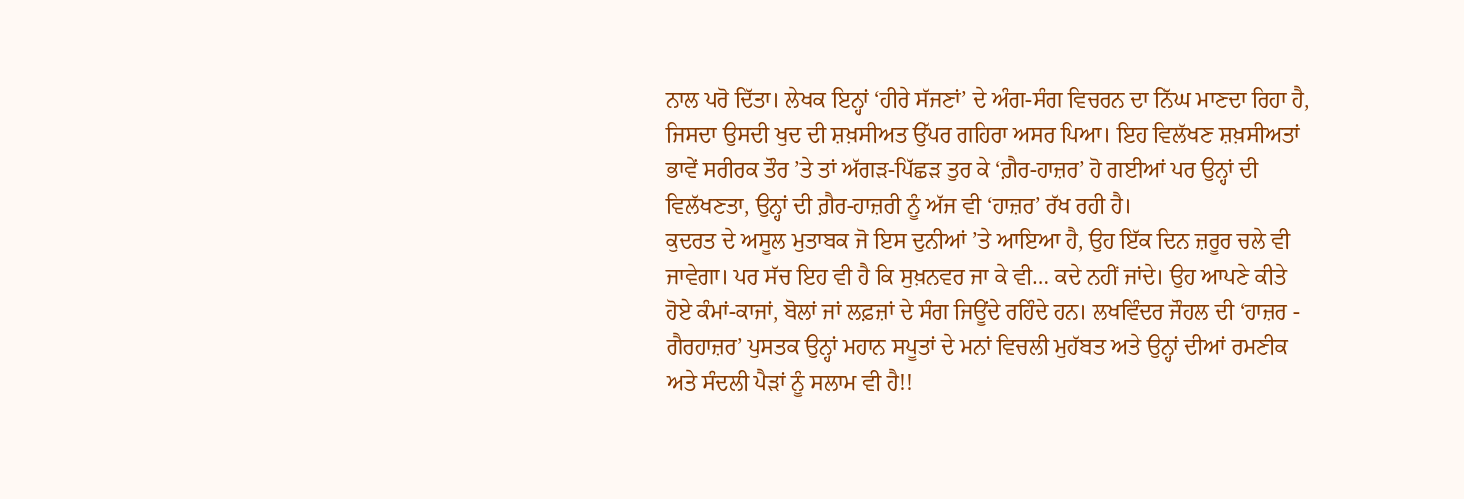ਨਾਲ ਪਰੋ ਦਿੱਤਾ। ਲੇਖਕ ਇਨ੍ਹਾਂ ‘ਹੀਰੇ ਸੱਜਣਾਂ’ ਦੇ ਅੰਗ-ਸੰਗ ਵਿਚਰਨ ਦਾ ਨਿੱਘ ਮਾਣਦਾ ਰਿਹਾ ਹੈ, ਜਿਸਦਾ ਉਸਦੀ ਖੁਦ ਦੀ ਸ਼ਖ਼ਸੀਅਤ ਉੱਪਰ ਗਹਿਰਾ ਅਸਰ ਪਿਆ। ਇਹ ਵਿਲੱਖਣ ਸ਼ਖ਼ਸੀਅਤਾਂ ਭਾਵੇਂ ਸਰੀਰਕ ਤੌਰ ’ਤੇ ਤਾਂ ਅੱਗੜ-ਪਿੱਛੜ ਤੁਰ ਕੇ ‘ਗ਼ੈਰ-ਹਾਜ਼ਰ’ ਹੋ ਗਈਆਂ ਪਰ ਉਨ੍ਹਾਂ ਦੀ ਵਿਲੱਖਣਤਾ, ਉਨ੍ਹਾਂ ਦੀ ਗ਼ੈਰ-ਹਾਜ਼ਰੀ ਨੂੰ ਅੱਜ ਵੀ ‘ਹਾਜ਼ਰ’ ਰੱਖ ਰਹੀ ਹੈ।
ਕੁਦਰਤ ਦੇ ਅਸੂਲ ਮੁਤਾਬਕ ਜੋ ਇਸ ਦੁਨੀਆਂ ’ਤੇ ਆਇਆ ਹੈ, ਉਹ ਇੱਕ ਦਿਨ ਜ਼ਰੂਰ ਚਲੇ ਵੀ ਜਾਵੇਗਾ। ਪਰ ਸੱਚ ਇਹ ਵੀ ਹੈ ਕਿ ਸੁਖ਼ਨਵਰ ਜਾ ਕੇ ਵੀ… ਕਦੇ ਨਹੀਂ ਜਾਂਦੇ। ਉਹ ਆਪਣੇ ਕੀਤੇ ਹੋਏ ਕੰਮਾਂ-ਕਾਜਾਂ, ਬੋਲਾਂ ਜਾਂ ਲਫ਼ਜ਼ਾਂ ਦੇ ਸੰਗ ਜਿਊਂਦੇ ਰਹਿੰਦੇ ਹਨ। ਲਖਵਿੰਦਰ ਜੌਹਲ ਦੀ ‘ਹਾਜ਼ਰ - ਗੈਰਹਾਜ਼ਰ’ ਪੁਸਤਕ ਉਨ੍ਹਾਂ ਮਹਾਨ ਸਪੂਤਾਂ ਦੇ ਮਨਾਂ ਵਿਚਲੀ ਮੁਹੱਬਤ ਅਤੇ ਉਨ੍ਹਾਂ ਦੀਆਂ ਰਮਣੀਕ ਅਤੇ ਸੰਦਲੀ ਪੈੜਾਂ ਨੂੰ ਸਲਾਮ ਵੀ ਹੈ!!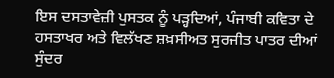ਇਸ ਦਸਤਾਵੇਜ਼ੀ ਪੁਸਤਕ ਨੂੰ ਪੜ੍ਹਦਿਆਂ, ਪੰਜਾਬੀ ਕਵਿਤਾ ਦੇ ਹਸਤਾਖਰ ਅਤੇ ਵਿਲੱਖਣ ਸ਼ਖ਼ਸੀਅਤ ਸੁਰਜੀਤ ਪਾਤਰ ਦੀਆਂ ਸੁੰਦਰ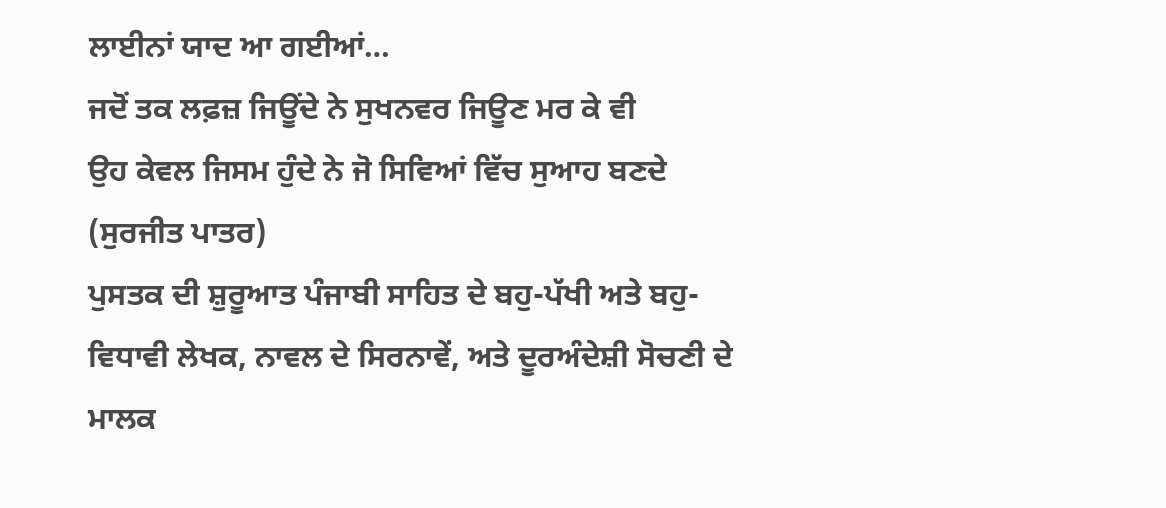ਲਾਈਨਾਂ ਯਾਦ ਆ ਗਈਆਂ…
ਜਦੋਂ ਤਕ ਲਫ਼ਜ਼ ਜਿਊਂਦੇ ਨੇ ਸੁਖਨਵਰ ਜਿਊਣ ਮਰ ਕੇ ਵੀ
ਉਹ ਕੇਵਲ ਜਿਸਮ ਹੁੰਦੇ ਨੇ ਜੋ ਸਿਵਿਆਂ ਵਿੱਚ ਸੁਆਹ ਬਣਦੇ
(ਸੁਰਜੀਤ ਪਾਤਰ)
ਪੁਸਤਕ ਦੀ ਸ਼ੁਰੂਆਤ ਪੰਜਾਬੀ ਸਾਹਿਤ ਦੇ ਬਹੁ-ਪੱਖੀ ਅਤੇ ਬਹੁ-ਵਿਧਾਵੀ ਲੇਖਕ, ਨਾਵਲ ਦੇ ਸਿਰਨਾਵੇਂ, ਅਤੇ ਦੂਰਅੰਦੇਸ਼ੀ ਸੋਚਣੀ ਦੇ ਮਾਲਕ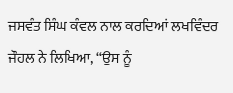ਜਸਵੰਤ ਸਿੰਘ ਕੰਵਲ ਨਾਲ ਕਰਦਿਆਂ ਲਖਵਿੰਦਰ ਜੌਹਲ ਨੇ ਲਿਖਿਆ, “ਉਸ ਨੂੰ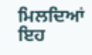ਮਿਲਦਿਆਂ ਇਹ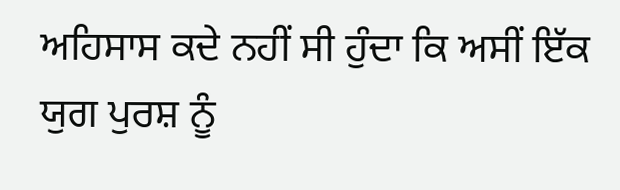ਅਹਿਸਾਸ ਕਦੇ ਨਹੀਂ ਸੀ ਹੁੰਦਾ ਕਿ ਅਸੀਂ ਇੱਕ ਯੁਗ ਪੁਰਸ਼ ਨੂੰ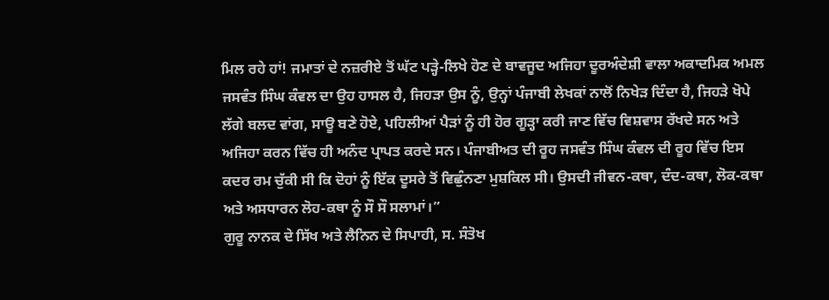ਮਿਲ ਰਹੇ ਹਾਂ! ਜਮਾਤਾਂ ਦੇ ਨਜ਼ਰੀਏ ਤੋਂ ਘੱਟ ਪੜ੍ਹੇ-ਲਿਖੇ ਹੋਣ ਦੇ ਬਾਵਜੂਦ ਅਜਿਹਾ ਦੂਰਅੰਦੇਸ਼ੀ ਵਾਲਾ ਅਕਾਦਮਿਕ ਅਮਲ ਜਸਵੰਤ ਸਿੰਘ ਕੰਵਲ ਦਾ ਉਹ ਹਾਸਲ ਹੈ, ਜਿਹੜਾ ਉਸ ਨੂੰ, ਉਨ੍ਹਾਂ ਪੰਜਾਬੀ ਲੇਖਕਾਂ ਨਾਲੋਂ ਨਿਖੇੜ ਦਿੰਦਾ ਹੈ, ਜਿਹੜੇ ਖੋਪੇ ਲੱਗੇ ਬਲਦ ਵਾਂਗ, ਸਾਊ ਬਣੇ ਹੋਏ, ਪਹਿਲੀਆਂ ਪੈੜਾਂ ਨੂੰ ਹੀ ਹੋਰ ਗੂੜ੍ਹਾ ਕਰੀ ਜਾਣ ਵਿੱਚ ਵਿਸ਼ਵਾਸ ਰੱਖਦੇ ਸਨ ਅਤੇ ਅਜਿਹਾ ਕਰਨ ਵਿੱਚ ਹੀ ਅਨੰਦ ਪ੍ਰਾਪਤ ਕਰਦੇ ਸਨ। ਪੰਜਾਬੀਅਤ ਦੀ ਰੂਹ ਜਸਵੰਤ ਸਿੰਘ ਕੰਵਲ ਦੀ ਰੂਹ ਵਿੱਚ ਇਸ ਕਦਰ ਰਮ ਚੁੱਕੀ ਸੀ ਕਿ ਦੋਹਾਂ ਨੂੰ ਇੱਕ ਦੂਸਰੇ ਤੋਂ ਵਿਛੁੰਨਣਾ ਮੁਸ਼ਕਿਲ ਸੀ। ਉਸਦੀ ਜੀਵਨ-ਕਥਾ, ਦੰਦ-ਕਥਾ, ਲੋਕ-ਕਥਾ ਅਤੇ ਅਸਧਾਰਨ ਲੋਹ-ਕਥਾ ਨੂੰ ਸੌ ਸੌ ਸਲਾਮਾਂ।”
ਗੁਰੂ ਨਾਨਕ ਦੇ ਸਿੱਖ ਅਤੇ ਲੈਨਿਨ ਦੇ ਸਿਪਾਹੀ, ਸ. ਸੰਤੋਖ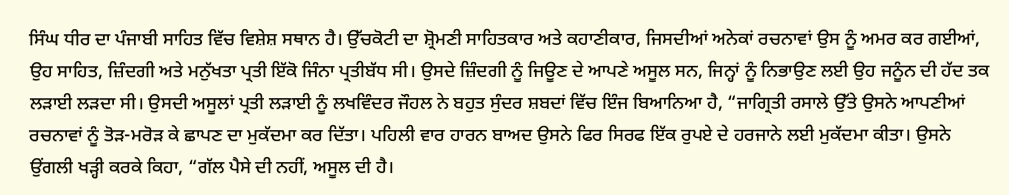ਸਿੰਘ ਧੀਰ ਦਾ ਪੰਜਾਬੀ ਸਾਹਿਤ ਵਿੱਚ ਵਿਸ਼ੇਸ਼ ਸਥਾਨ ਹੈ। ਉੱਚਕੋਟੀ ਦਾ ਸ਼੍ਰੋਮਣੀ ਸਾਹਿਤਕਾਰ ਅਤੇ ਕਹਾਣੀਕਾਰ, ਜਿਸਦੀਆਂ ਅਨੇਕਾਂ ਰਚਨਾਵਾਂ ਉਸ ਨੂੰ ਅਮਰ ਕਰ ਗਈਆਂ, ਉਹ ਸਾਹਿਤ, ਜ਼ਿੰਦਗੀ ਅਤੇ ਮਨੁੱਖਤਾ ਪ੍ਰਤੀ ਇੱਕੋ ਜਿੰਨਾ ਪ੍ਰਤੀਬੱਧ ਸੀ। ਉਸਦੇ ਜ਼ਿੰਦਗੀ ਨੂੰ ਜਿਊਣ ਦੇ ਆਪਣੇ ਅਸੂਲ ਸਨ, ਜਿਨ੍ਹਾਂ ਨੂੰ ਨਿਭਾਉਣ ਲਈ ਉਹ ਜਨੂੰਨ ਦੀ ਹੱਦ ਤਕ ਲੜਾਈ ਲੜਦਾ ਸੀ। ਉਸਦੀ ਅਸੂਲਾਂ ਪ੍ਰਤੀ ਲੜਾਈ ਨੂੰ ਲਖਵਿੰਦਰ ਜੌਹਲ ਨੇ ਬਹੁਤ ਸੁੰਦਰ ਸ਼ਬਦਾਂ ਵਿੱਚ ਇੰਜ ਬਿਆਨਿਆ ਹੈ, “ਜਾਗ੍ਰਿਤੀ ਰਸਾਲੇ ਉੱਤੇ ਉਸਨੇ ਆਪਣੀਆਂ ਰਚਨਾਵਾਂ ਨੂੰ ਤੋੜ-ਮਰੋੜ ਕੇ ਛਾਪਣ ਦਾ ਮੁਕੱਦਮਾ ਕਰ ਦਿੱਤਾ। ਪਹਿਲੀ ਵਾਰ ਹਾਰਨ ਬਾਅਦ ਉਸਨੇ ਫਿਰ ਸਿਰਫ ਇੱਕ ਰੁਪਏ ਦੇ ਹਰਜਾਨੇ ਲਈ ਮੁਕੱਦਮਾ ਕੀਤਾ। ਉਸਨੇ ਉਂਗਲੀ ਖੜ੍ਹੀ ਕਰਕੇ ਕਿਹਾ, “ਗੱਲ ਪੈਸੇ ਦੀ ਨਹੀਂ, ਅਸੂਲ ਦੀ ਹੈ।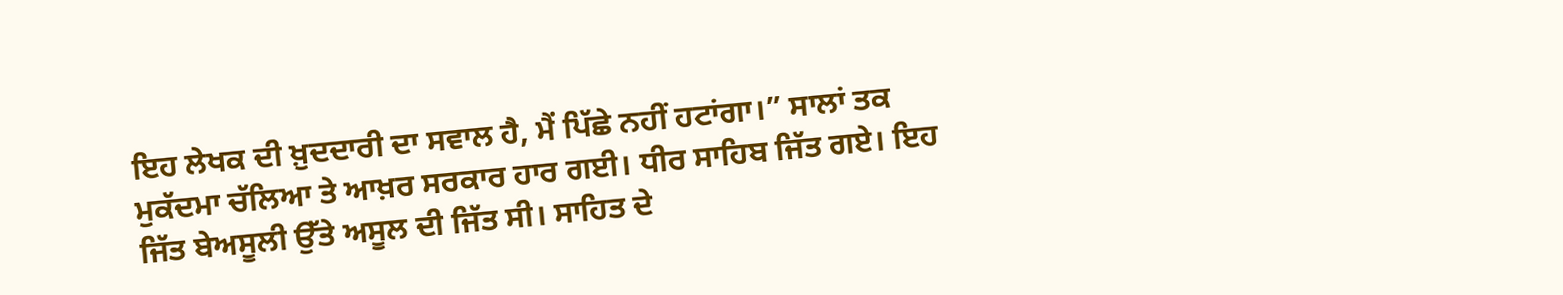ਇਹ ਲੇਖਕ ਦੀ ਖ਼ੁਦਦਾਰੀ ਦਾ ਸਵਾਲ ਹੈ, ਮੈਂ ਪਿੱਛੇ ਨਹੀਂ ਹਟਾਂਗਾ।” ਸਾਲਾਂ ਤਕ ਮੁਕੱਦਮਾ ਚੱਲਿਆ ਤੇ ਆਖ਼ਰ ਸਰਕਾਰ ਹਾਰ ਗਈ। ਧੀਰ ਸਾਹਿਬ ਜਿੱਤ ਗਏ। ਇਹ ਜਿੱਤ ਬੇਅਸੂਲੀ ਉੱਤੇ ਅਸੂਲ ਦੀ ਜਿੱਤ ਸੀ। ਸਾਹਿਤ ਦੇ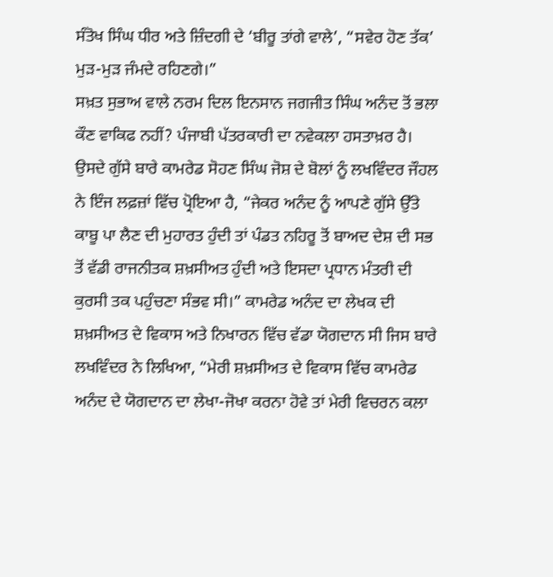ਸੰਤੋਖ ਸਿੰਘ ਧੀਰ ਅਤੇ ਜ਼ਿੰਦਗੀ ਦੇ ‘ਬੀਰੂ ਤਾਂਗੇ ਵਾਲੇ’, “ਸਵੇਰ ਹੋਣ ਤੱਕ’ ਮੁੜ-ਮੁੜ ਜੰਮਦੇ ਰਹਿਣਗੇ।”
ਸਖ਼ਤ ਸੁਭਾਅ ਵਾਲੇ ਨਰਮ ਦਿਲ ਇਨਸਾਨ ਜਗਜੀਤ ਸਿੰਘ ਅਨੰਦ ਤੋਂ ਭਲਾ ਕੌਣ ਵਾਕਿਫ ਨਹੀਂ? ਪੰਜਾਬੀ ਪੱਤਰਕਾਰੀ ਦਾ ਨਵੇਕਲਾ ਹਸਤਾਖ਼ਰ ਹੈ। ਉਸਦੇ ਗੁੱਸੇ ਬਾਰੇ ਕਾਮਰੇਡ ਸੋਹਣ ਸਿੰਘ ਜੋਸ਼ ਦੇ ਬੋਲਾਂ ਨੂੰ ਲਖਵਿੰਦਰ ਜੌਹਲ ਨੇ ਇੰਜ ਲਫ਼ਜ਼ਾਂ ਵਿੱਚ ਪ੍ਰੋਇਆ ਹੈ, “ਜੇਕਰ ਅਨੰਦ ਨੂੰ ਆਪਣੇ ਗੁੱਸੇ ਉੱਤੇ ਕਾਬੂ ਪਾ ਲੈਣ ਦੀ ਮੁਹਾਰਤ ਹੁੰਦੀ ਤਾਂ ਪੰਡਤ ਨਹਿਰੂ ਤੋਂ ਬਾਅਦ ਦੇਸ਼ ਦੀ ਸਭ ਤੋਂ ਵੱਡੀ ਰਾਜਨੀਤਕ ਸ਼ਖ਼ਸੀਅਤ ਹੁੰਦੀ ਅਤੇ ਇਸਦਾ ਪ੍ਰਧਾਨ ਮੰਤਰੀ ਦੀ ਕੁਰਸੀ ਤਕ ਪਹੁੰਚਣਾ ਸੰਭਵ ਸੀ।” ਕਾਮਰੇਡ ਅਨੰਦ ਦਾ ਲੇਖਕ ਦੀ ਸ਼ਖ਼ਸੀਅਤ ਦੇ ਵਿਕਾਸ ਅਤੇ ਨਿਖਾਰਨ ਵਿੱਚ ਵੱਡਾ ਯੋਗਦਾਨ ਸੀ ਜਿਸ ਬਾਰੇ ਲਖਵਿੰਦਰ ਨੇ ਲਿਖਿਆ, “ਮੇਰੀ ਸ਼ਖ਼ਸੀਅਤ ਦੇ ਵਿਕਾਸ ਵਿੱਚ ਕਾਮਰੇਡ ਅਨੰਦ ਦੇ ਯੋਗਦਾਨ ਦਾ ਲੇਖਾ-ਜੋਖਾ ਕਰਨਾ ਹੋਵੇ ਤਾਂ ਮੇਰੀ ਵਿਚਰਨ ਕਲਾ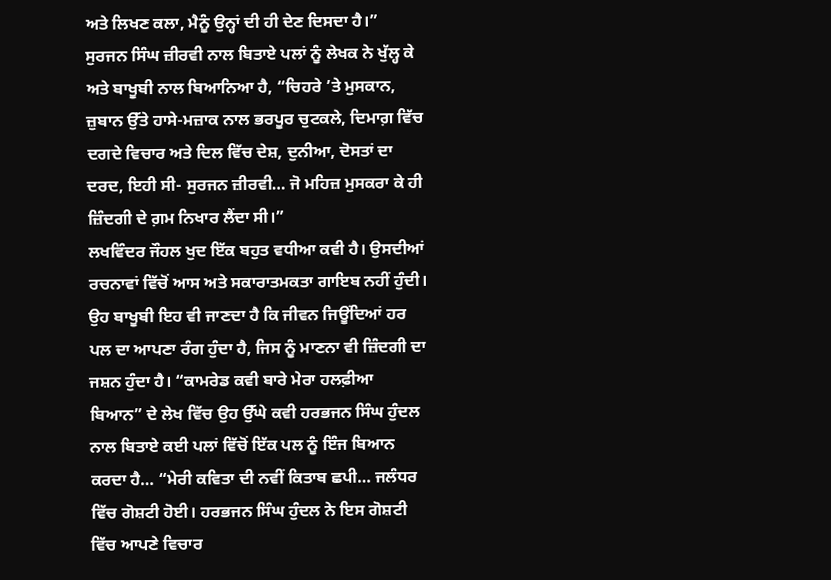ਅਤੇ ਲਿਖਣ ਕਲਾ, ਮੈਨੂੰ ਉਨ੍ਹਾਂ ਦੀ ਹੀ ਦੇਣ ਦਿਸਦਾ ਹੈ।”
ਸੁਰਜਨ ਸਿੰਘ ਜ਼ੀਰਵੀ ਨਾਲ ਬਿਤਾਏ ਪਲਾਂ ਨੂੰ ਲੇਖਕ ਨੇ ਖੁੱਲ੍ਹ ਕੇ ਅਤੇ ਬਾਖੂਬੀ ਨਾਲ ਬਿਆਨਿਆ ਹੈ, “ਚਿਹਰੇ ’ਤੇ ਮੁਸਕਾਨ, ਜ਼ੁਬਾਨ ਉੱਤੇ ਹਾਸੇ-ਮਜ਼ਾਕ ਨਾਲ ਭਰਪੂਰ ਚੁਟਕਲੇ, ਦਿਮਾਗ਼ ਵਿੱਚ ਦਗਦੇ ਵਿਚਾਰ ਅਤੇ ਦਿਲ ਵਿੱਚ ਦੇਸ਼, ਦੁਨੀਆ, ਦੋਸਤਾਂ ਦਾ ਦਰਦ, ਇਹੀ ਸੀ- ਸੁਰਜਨ ਜ਼ੀਰਵੀ… ਜੋ ਮਹਿਜ਼ ਮੁਸਕਰਾ ਕੇ ਹੀ ਜ਼ਿੰਦਗੀ ਦੇ ਗ਼ਮ ਨਿਖਾਰ ਲੈਂਦਾ ਸੀ।”
ਲਖਵਿੰਦਰ ਜੌਹਲ ਖੁਦ ਇੱਕ ਬਹੁਤ ਵਧੀਆ ਕਵੀ ਹੈ। ਉਸਦੀਆਂ ਰਚਨਾਵਾਂ ਵਿੱਚੋਂ ਆਸ ਅਤੇ ਸਕਾਰਾਤਮਕਤਾ ਗਾਇਬ ਨਹੀਂ ਹੁੰਦੀ। ਉਹ ਬਾਖੂਬੀ ਇਹ ਵੀ ਜਾਣਦਾ ਹੈ ਕਿ ਜੀਵਨ ਜਿਊਂਦਿਆਂ ਹਰ ਪਲ ਦਾ ਆਪਣਾ ਰੰਗ ਹੁੰਦਾ ਹੈ, ਜਿਸ ਨੂੰ ਮਾਣਨਾ ਵੀ ਜ਼ਿੰਦਗੀ ਦਾ ਜਸ਼ਨ ਹੁੰਦਾ ਹੈ। “ਕਾਮਰੇਡ ਕਵੀ ਬਾਰੇ ਮੇਰਾ ਹਲਫ਼ੀਆ ਬਿਆਨ” ਦੇ ਲੇਖ ਵਿੱਚ ਉਹ ਉੱਘੇ ਕਵੀ ਹਰਭਜਨ ਸਿੰਘ ਹੁੰਦਲ ਨਾਲ ਬਿਤਾਏ ਕਈ ਪਲਾਂ ਵਿੱਚੋਂ ਇੱਕ ਪਲ ਨੂੰ ਇੰਜ ਬਿਆਨ ਕਰਦਾ ਹੈ… “ਮੇਰੀ ਕਵਿਤਾ ਦੀ ਨਵੀਂ ਕਿਤਾਬ ਛਪੀ… ਜਲੰਧਰ ਵਿੱਚ ਗੋਸ਼ਟੀ ਹੋਈ। ਹਰਭਜਨ ਸਿੰਘ ਹੁੰਦਲ ਨੇ ਇਸ ਗੋਸ਼ਟੀ ਵਿੱਚ ਆਪਣੇ ਵਿਚਾਰ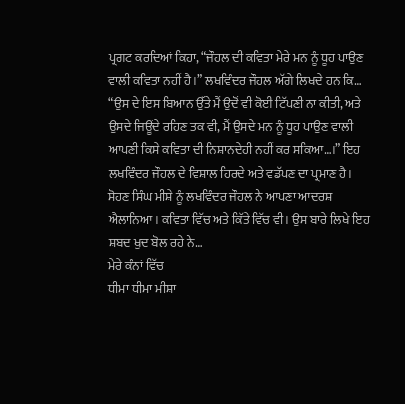ਪ੍ਰਗਟ ਕਰਦਿਆਂ ਕਿਹਾ, “ਜੌਹਲ ਦੀ ਕਵਿਤਾ ਮੇਰੇ ਮਨ ਨੂੰ ਧੂਹ ਪਾਉਣ ਵਾਲੀ ਕਵਿਤਾ ਨਹੀਂ ਹੈ।” ਲਖਵਿੰਦਰ ਜੌਹਲ ਅੱਗੇ ਲਿਖਦੇ ਹਨ ਕਿ… “ਉਸ ਦੇ ਇਸ ਬਿਆਨ ਉੱਤੇ ਮੈਂ ਉਦੋਂ ਵੀ ਕੋਈ ਟਿੱਪਣੀ ਨਾ ਕੀਤੀ, ਅਤੇ ਉਸਦੇ ਜਿਊਂਦੇ ਰਹਿਣ ਤਕ ਵੀ, ਮੈਂ ਉਸਦੇ ਮਨ ਨੂੰ ਧੂਹ ਪਾਉਣ ਵਾਲੀ ਆਪਣੀ ਕਿਸੇ ਕਵਿਤਾ ਦੀ ਨਿਸ਼ਾਨਦੇਹੀ ਨਹੀਂ ਕਰ ਸਕਿਆ…।” ਇਹ ਲਖਵਿੰਦਰ ਜੌਹਲ ਦੇ ਵਿਸ਼ਾਲ ਹਿਰਦੇ ਅਤੇ ਵਡੱਪਣ ਦਾ ਪ੍ਰਮਾਣ ਹੈ।
ਸੋਹਣ ਸਿੰਘ ਮੀਸ਼ੇ ਨੂੰ ਲਖਵਿੰਦਰ ਜੌਹਲ ਨੇ ਆਪਣਾ ਆਦਰਸ਼ ਐਲਾਨਿਆ। ਕਵਿਤਾ ਵਿੱਚ ਅਤੇ ਕਿੱਤੇ ਵਿੱਚ ਵੀ। ਉਸ ਬਾਰੇ ਲਿਖੇ ਇਹ ਸ਼ਬਦ ਖੁਦ ਬੋਲ ਰਹੇ ਨੇ…
ਮੇਰੇ ਕੰਨਾਂ ਵਿੱਚ
ਧੀਮਾ ਧੀਮਾ ਮੀਸ਼ਾ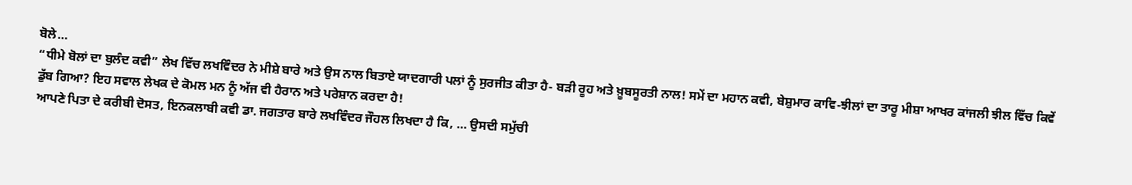ਬੋਲੇ…
“ਧੀਮੇ ਬੋਲਾਂ ਦਾ ਬੁਲੰਦ ਕਵੀ” ਲੇਖ ਵਿੱਚ ਲਖਵਿੰਦਰ ਨੇ ਮੀਸ਼ੇ ਬਾਰੇ ਅਤੇ ਉਸ ਨਾਲ ਬਿਤਾਏ ਯਾਦਗਾਰੀ ਪਲਾਂ ਨੂੰ ਸੁਰਜੀਤ ਕੀਤਾ ਹੈ- ਬੜੀ ਰੂਹ ਅਤੇ ਖ਼ੂਬਸੂਰਤੀ ਨਾਲ! ਸਮੇਂ ਦਾ ਮਹਾਨ ਕਵੀ, ਬੇਸ਼ੁਮਾਰ ਕਾਵਿ-ਝੀਲਾਂ ਦਾ ਤਾਰੂ ਮੀਸ਼ਾ ਆਖਰ ਕਾਂਜਲੀ ਝੀਲ ਵਿੱਚ ਕਿਵੇਂ ਡੁੱਬ ਗਿਆ? ਇਹ ਸਵਾਲ ਲੇਖਕ ਦੇ ਕੋਮਲ ਮਨ ਨੂੰ ਅੱਜ ਵੀ ਹੈਰਾਨ ਅਤੇ ਪਰੇਸ਼ਾਨ ਕਰਦਾ ਹੈ!
ਆਪਣੇ ਪਿਤਾ ਦੇ ਕਰੀਬੀ ਦੋਸਤ, ਇਨਕਲਾਬੀ ਕਵੀ ਡਾ. ਜਗਤਾਰ ਬਾਰੇ ਲਖਵਿੰਦਰ ਜੌਹਲ ਲਿਖਦਾ ਹੈ ਕਿ, … ਉਸਦੀ ਸਮੁੱਚੀ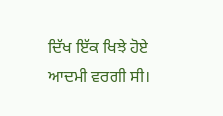ਦਿੱਖ ਇੱਕ ਖਿਝੇ ਹੋਏ ਆਦਮੀ ਵਰਗੀ ਸੀ।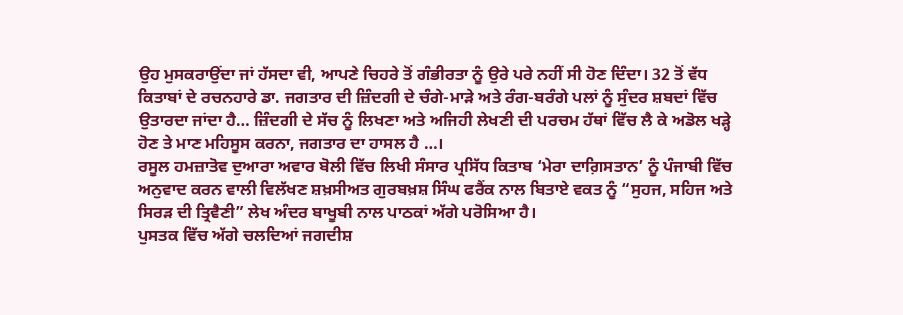ਉਹ ਮੁਸਕਰਾਉਂਦਾ ਜਾਂ ਹੱਸਦਾ ਵੀ, ਆਪਣੇ ਚਿਹਰੇ ਤੋਂ ਗੰਭੀਰਤਾ ਨੂੰ ਉਰੇ ਪਰੇ ਨਹੀਂ ਸੀ ਹੋਣ ਦਿੰਦਾ। 32 ਤੋਂ ਵੱਧ ਕਿਤਾਬਾਂ ਦੇ ਰਚਨਹਾਰੇ ਡਾ. ਜਗਤਾਰ ਦੀ ਜ਼ਿੰਦਗੀ ਦੇ ਚੰਗੇ-ਮਾੜੇ ਅਤੇ ਰੰਗ-ਬਰੰਗੇ ਪਲਾਂ ਨੂੰ ਸੁੰਦਰ ਸ਼ਬਦਾਂ ਵਿੱਚ ਉਤਾਰਦਾ ਜਾਂਦਾ ਹੈ… ਜ਼ਿੰਦਗੀ ਦੇ ਸੱਚ ਨੂੰ ਲਿਖਣਾ ਅਤੇ ਅਜਿਹੀ ਲੇਖਣੀ ਦੀ ਪਰਚਮ ਹੱਥਾਂ ਵਿੱਚ ਲੈ ਕੇ ਅਡੋਲ ਖੜ੍ਹੇ ਹੋਣ ਤੇ ਮਾਣ ਮਹਿਸੂਸ ਕਰਨਾ, ਜਗਤਾਰ ਦਾ ਹਾਸਲ ਹੈ …।
ਰਸੂਲ ਹਮਜ਼ਾਤੋਵ ਦੁਆਰਾ ਅਵਾਰ ਬੋਲੀ ਵਿੱਚ ਲਿਖੀ ਸੰਸਾਰ ਪ੍ਰਸਿੱਧ ਕਿਤਾਬ ‘ਮੇਰਾ ਦਾਗ਼ਿਸਤਾਨ’ ਨੂੰ ਪੰਜਾਬੀ ਵਿੱਚ ਅਨੁਵਾਦ ਕਰਨ ਵਾਲੀ ਵਿਲੱਖਣ ਸ਼ਖ਼ਸੀਅਤ ਗੁਰਬਖ਼ਸ਼ ਸਿੰਘ ਫਰੈਂਕ ਨਾਲ ਬਿਤਾਏ ਵਕਤ ਨੂੰ “ਸੁਹਜ, ਸਹਿਜ ਅਤੇ ਸਿਰੜ ਦੀ ਤ੍ਰਿਵੈਣੀ” ਲੇਖ ਅੰਦਰ ਬਾਖੂਬੀ ਨਾਲ ਪਾਠਕਾਂ ਅੱਗੇ ਪਰੋਸਿਆ ਹੈ।
ਪੁਸਤਕ ਵਿੱਚ ਅੱਗੇ ਚਲਦਿਆਂ ਜਗਦੀਸ਼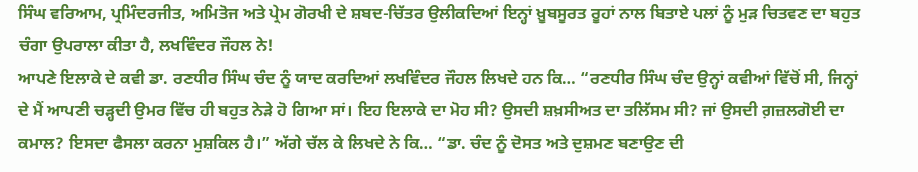ਸਿੰਘ ਵਰਿਆਮ, ਪ੍ਰਮਿੰਦਰਜੀਤ, ਅਮਿਤੋਜ ਅਤੇ ਪ੍ਰੇਮ ਗੋਰਖੀ ਦੇ ਸ਼ਬਦ-ਚਿੱਤਰ ਉਲੀਕਦਿਆਂ ਇਨ੍ਹਾਂ ਖ਼ੂਬਸੂਰਤ ਰੂਹਾਂ ਨਾਲ ਬਿਤਾਏ ਪਲਾਂ ਨੂੰ ਮੁੜ ਚਿਤਵਣ ਦਾ ਬਹੁਤ ਚੰਗਾ ਉਪਰਾਲਾ ਕੀਤਾ ਹੈ, ਲਖਵਿੰਦਰ ਜੌਹਲ ਨੇ!
ਆਪਣੇ ਇਲਾਕੇ ਦੇ ਕਵੀ ਡਾ. ਰਣਧੀਰ ਸਿੰਘ ਚੰਦ ਨੂੰ ਯਾਦ ਕਰਦਿਆਂ ਲਖਵਿੰਦਰ ਜੌਹਲ ਲਿਖਦੇ ਹਨ ਕਿ… “ਰਣਧੀਰ ਸਿੰਘ ਚੰਦ ਉਨ੍ਹਾਂ ਕਵੀਆਂ ਵਿੱਚੋਂ ਸੀ, ਜਿਨ੍ਹਾਂ ਦੇ ਮੈਂ ਆਪਣੀ ਚੜ੍ਹਦੀ ਉਮਰ ਵਿੱਚ ਹੀ ਬਹੁਤ ਨੇੜੇ ਹੋ ਗਿਆ ਸਾਂ। ਇਹ ਇਲਾਕੇ ਦਾ ਮੋਹ ਸੀ? ਉਸਦੀ ਸ਼ਖ਼ਸੀਅਤ ਦਾ ਤਲਿੱਸਮ ਸੀ? ਜਾਂ ਉਸਦੀ ਗ਼ਜ਼ਲਗੋਈ ਦਾ ਕਮਾਲ? ਇਸਦਾ ਫੈਸਲਾ ਕਰਨਾ ਮੁਸ਼ਕਿਲ ਹੈ।” ਅੱਗੇ ਚੱਲ ਕੇ ਲਿਖਦੇ ਨੇ ਕਿ… “ਡਾ. ਚੰਦ ਨੂੰ ਦੋਸਤ ਅਤੇ ਦੁਸ਼ਮਣ ਬਣਾਉਣ ਦੀ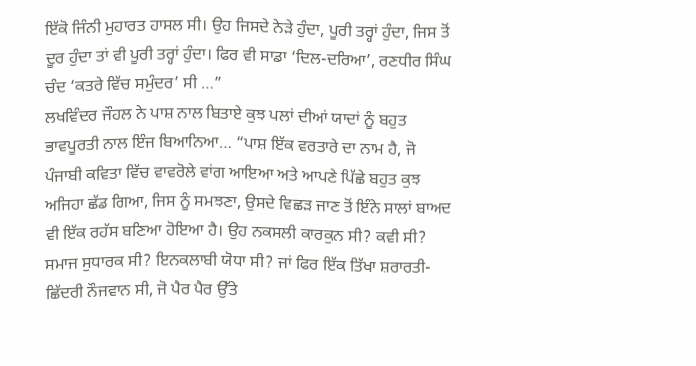ਇੱਕੋ ਜਿੰਨੀ ਮੁਹਾਰਤ ਹਾਸਲ ਸੀ। ਉਹ ਜਿਸਦੇ ਨੇੜੇ ਹੁੰਦਾ, ਪੂਰੀ ਤਰ੍ਹਾਂ ਹੁੰਦਾ, ਜਿਸ ਤੋਂ ਦੂਰ ਹੁੰਦਾ ਤਾਂ ਵੀ ਪੂਰੀ ਤਰ੍ਹਾਂ ਹੁੰਦਾ। ਫਿਰ ਵੀ ਸਾਡਾ ‘ਦਿਲ-ਦਰਿਆ’, ਰਣਧੀਰ ਸਿੰਘ ਚੰਦ ‘ਕਤਰੇ ਵਿੱਚ ਸਮੁੰਦਰ’ ਸੀ …”
ਲਖਵਿੰਦਰ ਜੌਹਲ ਨੇ ਪਾਸ਼ ਨਾਲ ਬਿਤਾਏ ਕੁਝ ਪਲਾਂ ਦੀਆਂ ਯਾਦਾਂ ਨੂੰ ਬਹੁਤ ਭਾਵਪੂਰਤੀ ਨਾਲ ਇੰਜ ਬਿਆਨਿਆ… “ਪਾਸ਼ ਇੱਕ ਵਰਤਾਰੇ ਦਾ ਨਾਮ ਹੈ, ਜੋ ਪੰਜਾਬੀ ਕਵਿਤਾ ਵਿੱਚ ਵਾਵਰੋਲੇ ਵਾਂਗ ਆਇਆ ਅਤੇ ਆਪਣੇ ਪਿੱਛੇ ਬਹੁਤ ਕੁਝ ਅਜਿਹਾ ਛੱਡ ਗਿਆ, ਜਿਸ ਨੂੰ ਸਮਝਣਾ, ਉਸਦੇ ਵਿਛੜ ਜਾਣ ਤੋਂ ਇੰਨੇ ਸਾਲਾਂ ਬਾਅਦ ਵੀ ਇੱਕ ਰਹੱਸ ਬਣਿਆ ਹੋਇਆ ਹੈ। ਉਹ ਨਕਸਲੀ ਕਾਰਕੁਨ ਸੀ? ਕਵੀ ਸੀ? ਸਮਾਜ ਸੁਧਾਰਕ ਸੀ? ਇਨਕਲਾਬੀ ਯੋਧਾ ਸੀ? ਜਾਂ ਫਿਰ ਇੱਕ ਤਿੱਖਾ ਸ਼ਰਾਰਤੀ-ਛਿੱਦਰੀ ਨੌਜਵਾਨ ਸੀ, ਜੋ ਪੈਰ ਪੈਰ ਉੱਤੇ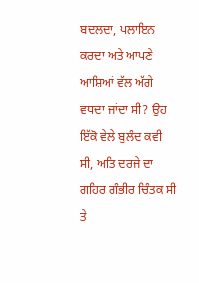ਬਦਲਦਾ, ਪਲਾਇਨ ਕਰਦਾ ਅਤੇ ਆਪਣੇ ਆਸ਼ਿਆਂ ਵੱਲ ਅੱਗੇ ਵਧਦਾ ਜਾਂਦਾ ਸੀ? ਉਹ ਇੱਕੋ ਵੇਲੇ ਬੁਲੰਦ ਕਵੀ ਸੀ, ਅਤਿ ਦਰਜੇ ਦਾ ਗਹਿਰ ਗੰਭੀਰ ਚਿੰਤਕ ਸੀ ਤੇ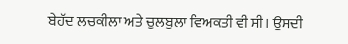ਬੇਹੱਦ ਲਚਕੀਲਾ ਅਤੇ ਚੁਲਬੁਲਾ ਵਿਅਕਤੀ ਵੀ ਸੀ। ਉਸਦੀ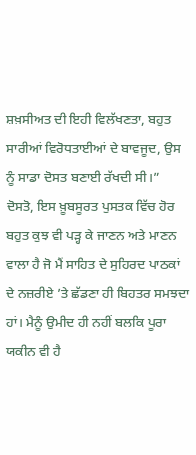ਸ਼ਖ਼ਸੀਅਤ ਦੀ ਇਹੀ ਵਿਲੱਖਣਤਾ, ਬਹੁਤ ਸਾਰੀਆਂ ਵਿਰੋਧਤਾਈਆਂ ਦੇ ਬਾਵਜੂਦ, ਉਸ ਨੂੰ ਸਾਡਾ ਦੋਸਤ ਬਣਾਈ ਰੱਖਦੀ ਸੀ।”
ਦੋਸਤੋ, ਇਸ ਖ਼ੂਬਸੂਰਤ ਪੁਸਤਕ ਵਿੱਚ ਹੋਰ ਬਹੁਤ ਕੁਝ ਵੀ ਪੜ੍ਹ ਕੇ ਜਾਣਨ ਅਤੇ ਮਾਣਨ ਵਾਲਾ ਹੈ ਜੋ ਮੈਂ ਸਾਹਿਤ ਦੇ ਸੁਹਿਰਦ ਪਾਠਕਾਂ ਦੇ ਨਜ਼ਰੀਏ ’ਤੇ ਛੱਡਣਾ ਹੀ ਬਿਹਤਰ ਸਮਝਦਾ ਹਾਂ। ਮੈਨੂੰ ਉਮੀਦ ਹੀ ਨਹੀਂ ਬਲਕਿ ਪੂਰਾ ਯਕੀਨ ਵੀ ਹੈ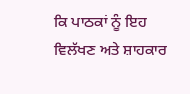ਕਿ ਪਾਠਕਾਂ ਨੂੰ ਇਹ ਵਿਲੱਖਣ ਅਤੇ ਸ਼ਾਹਕਾਰ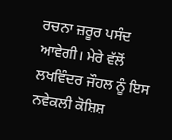ਰਚਨਾ ਜ਼ਰੂਰ ਪਸੰਦ ਆਵੇਗੀ। ਮੇਰੇ ਵੱਲੋਂ ਲਖਵਿੰਦਰ ਜੌਹਲ ਨੂੰ ਇਸ ਨਵੇਕਲੀ ਕੋਸ਼ਿਸ਼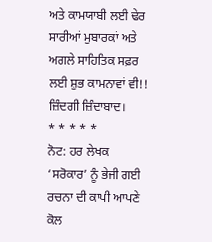ਅਤੇ ਕਾਮਯਾਬੀ ਲਈ ਢੇਰ ਸਾਰੀਆਂ ਮੁਬਾਰਕਾਂ ਅਤੇ ਅਗਲੇ ਸਾਹਿਤਿਕ ਸਫ਼ਰ ਲਈ ਸ਼ੁਭ ਕਾਮਨਾਵਾਂ ਵੀ!!
ਜ਼ਿੰਦਗੀ ਜ਼ਿੰਦਾਬਾਦ।
* * * * *
ਨੋਟ: ਹਰ ਲੇਖਕ ‘ਸਰੋਕਾਰ’ ਨੂੰ ਭੇਜੀ ਗਈ ਰਚਨਾ ਦੀ ਕਾਪੀ ਆਪਣੇ ਕੋਲ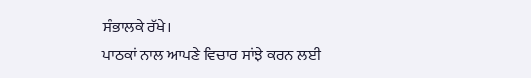ਸੰਭਾਲਕੇ ਰੱਖੇ।
ਪਾਠਕਾਂ ਨਾਲ ਆਪਣੇ ਵਿਚਾਰ ਸਾਂਝੇ ਕਰਨ ਲਈ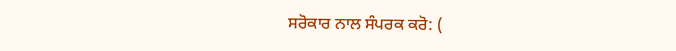ਸਰੋਕਾਰ ਨਾਲ ਸੰਪਰਕ ਕਰੋ: (